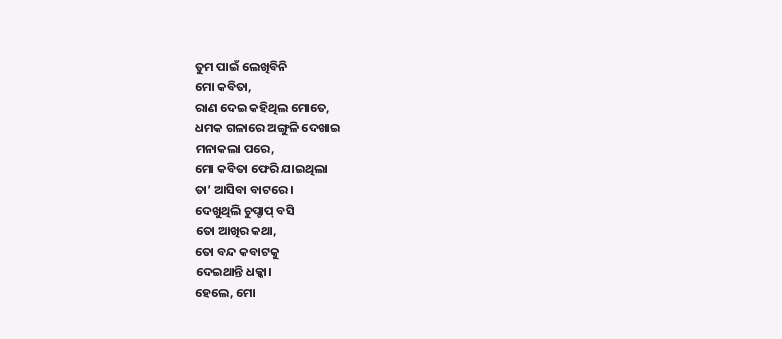ତୁମ ପାଇଁ ଲେଖିବିନି
ମୋ କବିତା,
ରାଣ ଦେଇ କହିଥିଲ ମୋତେ,
ଧମକ ଗଳାରେ ଅଙ୍ଗୁଳି ଦେଖାଇ
ମନାକଲା ପରେ,
ମୋ କବିତା ଫେରି ଯାଇଥିଲା
ତା’ ଆସିବା ବାଟରେ।
ଦେଖୁଥିଲି ଚୁପ୍ଚାପ୍ ବସି
ତୋ ଆଖିର କଥା,
ତୋ ବନ୍ଦ କବାଟକୁ
ଦେଇଥାନ୍ତି ଧକ୍କା।
ହେଲେ, ମୋ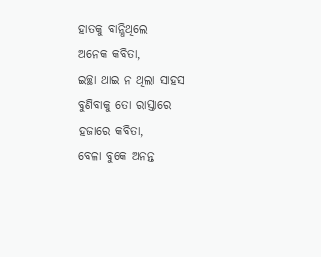ହାତକୁ ବାନ୍ଧିଥିଲେ
ଅନେକ କବିତା,
ଇଚ୍ଛା ଥାଇ ନ ଥିଲା ସାହସ
ବୁଣିବାକୁ ତୋ ରାସ୍ତାରେ
ହଜାରେ କବିତା,
ବେଳା ବୁକେ ଅନନ୍ତ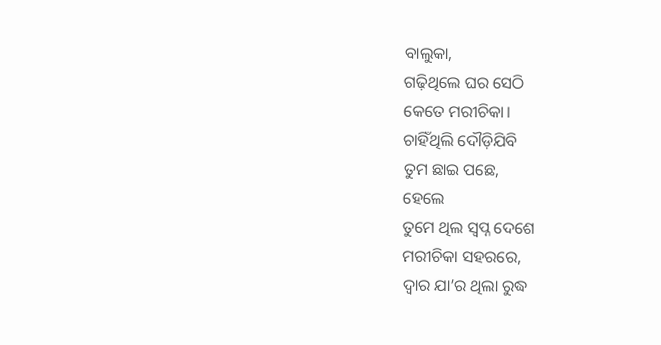ବାଲୁକା,
ଗଢ଼ିଥିଲେ ଘର ସେଠି
କେତେ ମରୀଚିକା।
ଚାହିଁଥିଲି ଦୌଡ଼ିଯିବି
ତୁମ ଛାଇ ପଛେ,
ହେଲେ
ତୁମେ ଥିଲ ସ୍ବପ୍ନ ଦେଶେ
ମରୀଚିକା ସହରରେ,
ଦ୍ବାର ଯା’ର ଥିଲା ରୁଦ୍ଧ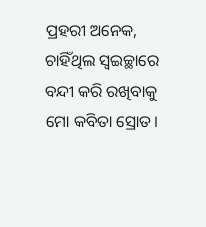ପ୍ରହରୀ ଅନେକ,
ଚାହିଁଥିଲ ସ୍ବଇଚ୍ଛାରେ
ବନ୍ଦୀ କରି ରଖିବାକୁ
ମୋ କବିତା ସ୍ରୋତ।